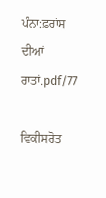ਪੰਨਾ:ਫ਼ਰਾਂਸ ਦੀਆਂ ਰਾਤਾਂ.pdf/77

ਵਿਕੀਸਰੋਤ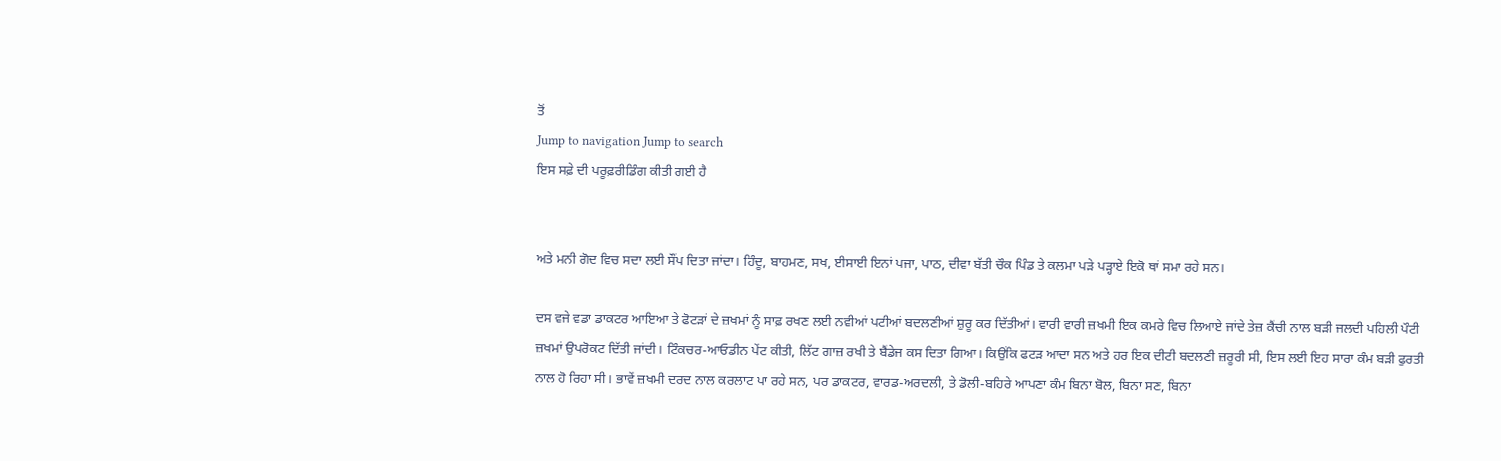ਤੋਂ
Jump to navigation Jump to search
ਇਸ ਸਫ਼ੇ ਦੀ ਪਰੂਫ਼ਰੀਡਿੰਗ ਕੀਤੀ ਗਈ ਹੈ


ਅਤੇ ਮਨੀ ਗੋਦ ਵਿਚ ਸਦਾ ਲਈ ਸੌਂਪ ਦਿਤਾ ਜਾਂਦਾ। ਹਿੰਦੂ, ਬਾਹਮਣ, ਸਖ, ਈਸਾਈ ਇਨਾਂ ਪਜਾ, ਪਾਠ, ਦੀਵਾ ਬੱਤੀ ਚੌਕ ਪਿੰਡ ਤੇ ਕਲਮਾ ਪੜੇ ਪੜ੍ਹਾਏ ਇਕੋ ਥਾਂ ਸਮਾ ਰਹੇ ਸਨ।

ਦਸ ਵਜੇ ਵਡਾ ਡਾਕਟਰ ਆਇਆ ਤੇ ਫੋਟੜਾਂ ਦੇ ਜ਼ਖਮਾਂ ਨੂੰ ਸਾਫ਼ ਰਖਣ ਲਈ ਨਵੀਆਂ ਪਟੀਆਂ ਬਦਲਣੀਆਂ ਸ਼ੁਰੂ ਕਰ ਦਿੱਤੀਆਂ। ਵਾਰੀ ਵਾਰੀ ਜ਼ਖਮੀ ਇਕ ਕਮਰੇ ਵਿਚ ਲਿਆਏ ਜਾਂਦੇ ਤੇਜ਼ ਕੈਂਚੀ ਨਾਲ ਬੜੀ ਜਲਦੀ ਪਹਿਲੀ ਪੌਟੀ ਜ਼ਖਮਾਂ ਉਪਰੋਕਟ ਦਿੱਤੀ ਜਾਂਦੀ। ਟਿੰਕਚਰ-ਆਓਡੀਨ ਪੇਂਟ ਕੀਤੀ, ਲਿੱਟ ਗਾਜ਼ ਰਖੀ ਤੇ ਬੈਂਡੇਜ ਕਸ ਦਿਤਾ ਗਿਆ। ਕਿਉਂਕਿ ਫਟੜ ਆਦਾ ਸਨ ਅਤੇ ਹਰ ਇਕ ਦੀਟੀ ਬਦਲਣੀ ਜ਼ਰੂਰੀ ਸੀ, ਇਸ ਲਈ ਇਹ ਸਾਰਾ ਕੰਮ ਬੜੀ ਫੁਰਤੀ ਨਾਲ ਹੋ ਰਿਹਾ ਸੀ। ਭਾਵੇਂ ਜ਼ਖਮੀ ਦਰਦ ਨਾਲ ਕਰਲਾਟ ਪਾ ਰਹੇ ਸਨ, ਪਰ ਡਾਕਟਰ, ਵਾਰਡ-ਅਰਦਲੀ, ਤੇ ਡੋਲੀ-ਬਹਿਰੇ ਆਪਣਾ ਕੰਮ ਬਿਨਾ ਬੋਲ, ਬਿਨਾ ਸਣ, ਬਿਨਾ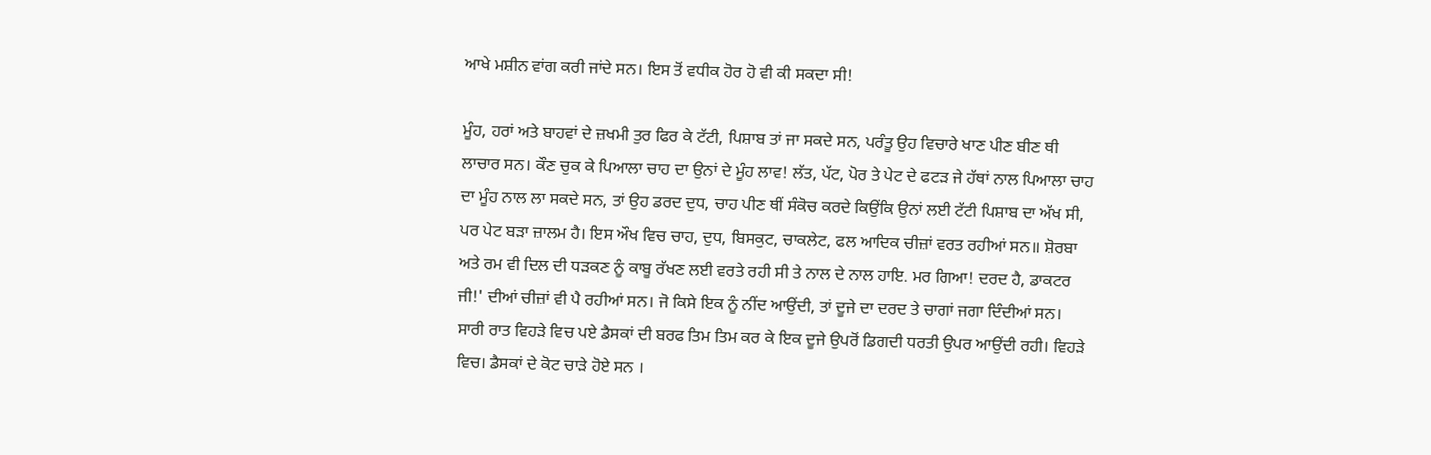ਆਖੇ ਮਸ਼ੀਨ ਵਾਂਗ ਕਰੀ ਜਾਂਦੇ ਸਨ। ਇਸ ਤੋਂ ਵਧੀਕ ਹੋਰ ਹੋ ਵੀ ਕੀ ਸਕਦਾ ਸੀ!

ਮੂੰਹ, ਹਰਾਂ ਅਤੇ ਬਾਹਵਾਂ ਦੇ ਜ਼ਖਮੀ ਤੁਰ ਫਿਰ ਕੇ ਟੱਟੀ, ਪਿਸ਼ਾਬ ਤਾਂ ਜਾ ਸਕਦੇ ਸਨ, ਪਰੰਤੂ ਉਹ ਵਿਚਾਰੇ ਖਾਣ ਪੀਣ ਬੀਣ ਥੀ ਲਾਚਾਰ ਸਨ। ਕੌਣ ਚੁਕ ਕੇ ਪਿਆਲਾ ਚਾਹ ਦਾ ਉਨਾਂ ਦੇ ਮੂੰਹ ਲਾਵ! ਲੱਤ, ਪੱਟ, ਪੋਰ ਤੇ ਪੇਟ ਦੇ ਫਟੜ ਜੇ ਹੱਥਾਂ ਨਾਲ ਪਿਆਲਾ ਚਾਹ ਦਾ ਮੂੰਹ ਨਾਲ ਲਾ ਸਕਦੇ ਸਨ, ਤਾਂ ਉਹ ਡਰਦ ਦੁਧ, ਚਾਹ ਪੀਣ ਥੀਂ ਸੰਕੋਚ ਕਰਦੇ ਕਿਉਂਕਿ ਉਨਾਂ ਲਈ ਟੱਟੀ ਪਿਸ਼ਾਬ ਦਾ ਅੱਖ ਸੀ, ਪਰ ਪੇਟ ਬੜਾ ਜ਼ਾਲਮ ਹੈ। ਇਸ ਔਖ ਵਿਚ ਚਾਹ, ਦੁਧ, ਬਿਸਕੁਟ, ਚਾਕਲੇਟ, ਫਲ ਆਦਿਕ ਚੀਜ਼ਾਂ ਵਰਤ ਰਹੀਆਂ ਸਨ॥ ਸ਼ੋਰਬਾ ਅਤੇ ਰਮ ਵੀ ਦਿਲ ਦੀ ਧੜਕਣ ਨੂੰ ਕਾਬੂ ਰੱਖਣ ਲਈ ਵਰਤੇ ਰਹੀ ਸੀ ਤੇ ਨਾਲ ਦੇ ਨਾਲ ਹਾਇ. ਮਰ ਗਿਆ! ਦਰਦ ਹੈ, ਡਾਕਟਰ ਜੀ!' ਦੀਆਂ ਚੀਜ਼ਾਂ ਵੀ ਪੈ ਰਹੀਆਂ ਸਨ। ਜੋ ਕਿਸੇ ਇਕ ਨੂੰ ਨੀਂਦ ਆਉਂਦੀ, ਤਾਂ ਦੂਜੇ ਦਾ ਦਰਦ ਤੇ ਚਾਗਾਂ ਜਗਾ ਦਿੰਦੀਆਂ ਸਨ। ਸਾਰੀ ਰਾਤ ਵਿਹੜੇ ਵਿਚ ਪਏ ਡੈਸਕਾਂ ਦੀ ਬਰਫ ਤਿਮ ਤਿਮ ਕਰ ਕੇ ਇਕ ਦੂਜੇ ਉਪਰੋਂ ਡਿਗਦੀ ਧਰਤੀ ਉਪਰ ਆਉਂਦੀ ਰਹੀ। ਵਿਹੜੇ ਵਿਚ। ਡੈਸਕਾਂ ਦੇ ਕੋਟ ਚਾੜੇ ਹੋਏ ਸਨ ।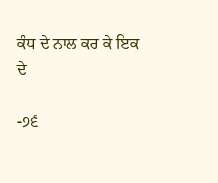ਕੰਧ ਦੇ ਨਾਲ ਕਰ ਕੇ ਇਕ ਦੇ

-੭੬